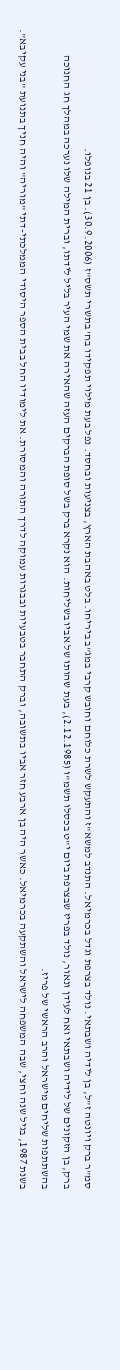סמ"ר ברק ויונטה ז"ל, בן לידיה ושבתאי. נולד בצרפת וגדל בכרמיאל. התנדב למשא"ז והתעקש לשרת כלוחם וחובש קרבי במג"ב ביריחו. בלט באהבת הארץ, בצניעות ובחסד. נפל בעת מילוי תפקידו בח' בתשרי תשס"ז (30.9.2006). בן 21 בנופלו.
ברק, בן הזקונים של לידיה ושבתאי ואח לעידן ונאור, נולד בפריז שבצרפת ביום י"ט בכסלו תשמ"ו (2.12.1985), בעת שהותו של אביו בשליחות. הוא נקרא ברק בשל סופת הברקים העזה שהאירה את שמי העיר בליל לידתו, וברית המילה שלו נערכה במהלך חג החנוכה בהשתתפות שליחים מישראל והרב הראשי של פריז.
בשנת 1987, בגיל שנה וחצי, שבה המשפחה לישראל והשתקעה בכרמיאל. כאשר היה בן ארבע חזר אביו בתשובה, וברק התחבר בטבעיות ובבגרות עמוקה לדרך התורה והמסורת. את לימודיו החל בבית הספר היסודי הממלכתי-דתי "מוריה" והיה חניך בתנועת "בני עקיבא".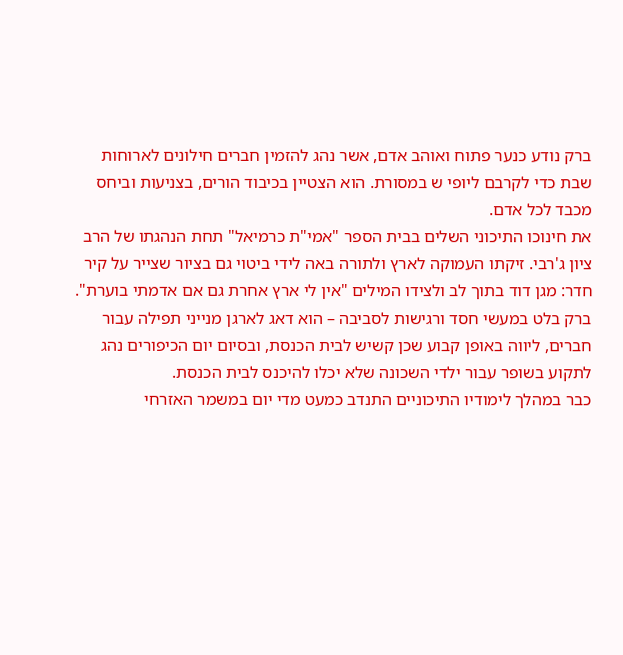ברק נודע כנער פתוח ואוהב אדם, אשר נהג להזמין חברים חילונים לארוחות שבת כדי לקרבם ליופי ש במסורת. הוא הצטיין בכיבוד הורים, בצניעות וביחס מכבד לכל אדם.
את חינוכו התיכוני השלים בבית הספר "אמי"ת כרמיאל" תחת הנהגתו של הרב ציון ג'רבי. זיקתו העמוקה לארץ ולתורה באה לידי ביטוי גם בציור שצייר על קיר חדר: מגן דוד בתוך לב ולצידו המילים "אין לי ארץ אחרת גם אם אדמתי בוערת". ברק בלט במעשי חסד ורגישות לסביבה – הוא דאג לארגן מנייני תפילה עבור חברים, ליווה באופן קבוע שכן קשיש לבית הכנסת, ובסיום יום הכיפורים נהג לתקוע בשופר עבור ילדי השכונה שלא יכלו להיכנס לבית הכנסת.
כבר במהלך לימודיו התיכוניים התנדב כמעט מדי יום במשמר האזרחי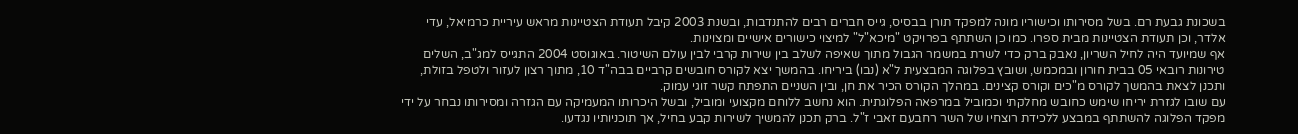בשכונת גבעת רם. בשל מסירותו וכישוריו מונה למפקד תורן בבסיס, גייס חברים רבים להתנדבות, ובשנת 2003 קיבל תעודת הצטיינות מראש עיריית כרמיאל, עדי אלדר, וכן תעודת הצטיינות מבית ספרו. כמו כן השתתף בפרויקט "מיכא"ל" למיצוי כישורים אישיים ומצוינות.
אף שמיועד היה לחיל השריון, נאבק ברק כדי לשרת במשמר הגבול מתוך שאיפה לשלב בין שירות קרבי לבין עולם השיטור. באוגוסט 2004 התגייס למג"ב, השלים טירונות רובאי 05 בבית חורון ובמכמש, ושובץ בפלוגה המבצעית ל"א (נבו) ביריחו. בהמשך יצא לקורס חובשים קרביים בבה"ד 10, מתוך רצון לעזור ולטפל בזולת, ותכנן לצאת בהמשך לקורס מ"כים וקורס קצינים. במהלך הקורס הכיר את חן, ובין השניים התפתח קשר זוגי עמוק.
עם שובו לגזרת יריחו שימש כחובש מחלקתי וכמוביל במרפאה הפלוגתית. הוא נחשב ללוחם מקצועי ומוביל, ובשל היכרותו המעמיקה עם הגזרה ומסירותו נבחר על ידי מפקד הפלוגה להשתתף במבצע ללכידת רוצחיו של השר רחבעם זאבי ז"ל. ברק תכנן להמשיך לשירות קבע בחיל, אך תוכניותיו נגדעו.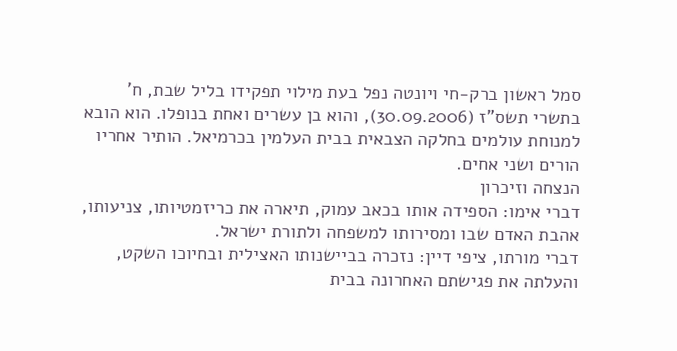סמל ראשון ברק-חי ויונטה נפל בעת מילוי תפקידו בליל שבת, ח' בתשרי תשס"ז (30.09.2006), והוא בן עשרים ואחת בנופלו. הוא הובא למנוחת עולמים בחלקה הצבאית בבית העלמין בכרמיאל. הותיר אחריו הורים ושני אחים.
הנצחה וזיכרון
דברי אימו: הספידה אותו בכאב עמוק, תיארה את כריזמטיותו, צניעותו, אהבת האדם שבו ומסירותו למשפחה ולתורת ישראל.
דברי מורתו, ציפי דיין: נזכרה בביישנותו האצילית ובחיוכו השקט, והעלתה את פגישתם האחרונה בבית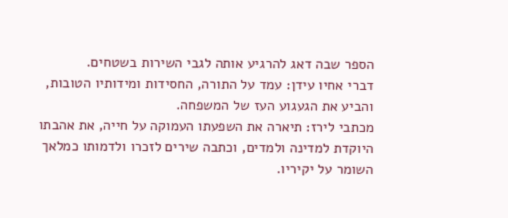הספר שבה דאג להרגיע אותה לגבי השירות בשטחים.
דברי אחיו עידן: עמד על התורה, החסידות ומידותיו הטובות, והביע את הגעגוע העז של המשפחה.
מכתבי לירז: תיארה את השפעתו העמוקה על חייה, את אהבתו היוקדת למדינה ולמדים, וכתבה שירים לזכרו ולדמותו כמלאך השומר על יקיריו.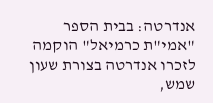אנדרטה: בבית הספר "אמי"ת כרמיאל" הוקמה לזכרו אנדרטה בצורת שעון שמש,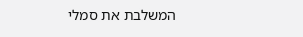המשלבת את סמלי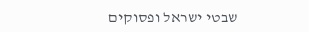שבטי ישראל ופסוקים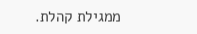ממגילת קהלת.